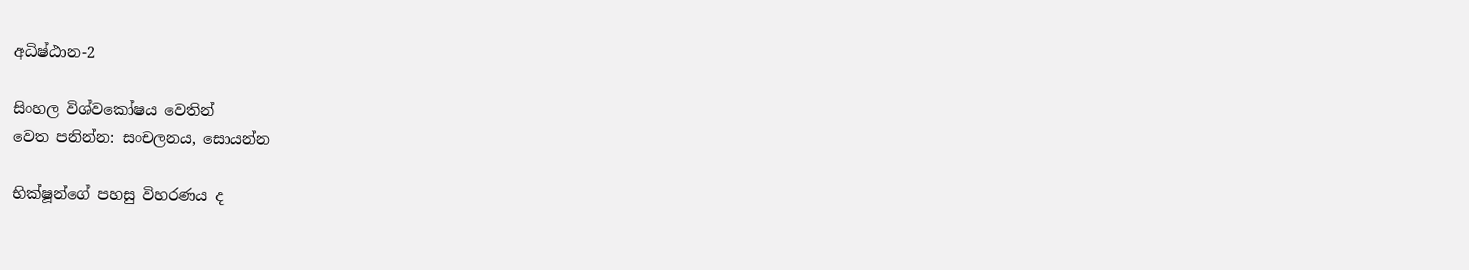අධිෂ්ඨාන-2

සිංහල විශ්වකෝෂය වෙතින්
වෙත පනින්න: සංචලනය, සොයන්න

භික්ෂූන්ගේ පහසු විහරණය ද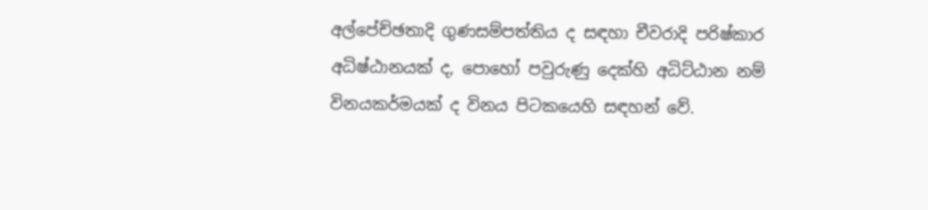අල්පේච්ඡතාදි ගුණසම්පත්තිය ද සඳහා චීවරාදි පරිෂ්කාර අධිෂ්ඨානයක් ද, පොහෝ පවුරුණු දෙක්හි අධිට්ඨාන නම් විනයකර්මයක් ද විනය පිටකයෙහි සඳහන් වේ.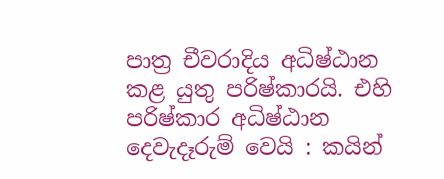පාත්‍ර චීවරාදිය අධිෂ්ඨාන කළ යුතු පරිෂ්කාරයි. එහි පරිෂ්කාර අධිෂ්ඨාන දෙවැදෑරුම් වෙයි : කයින්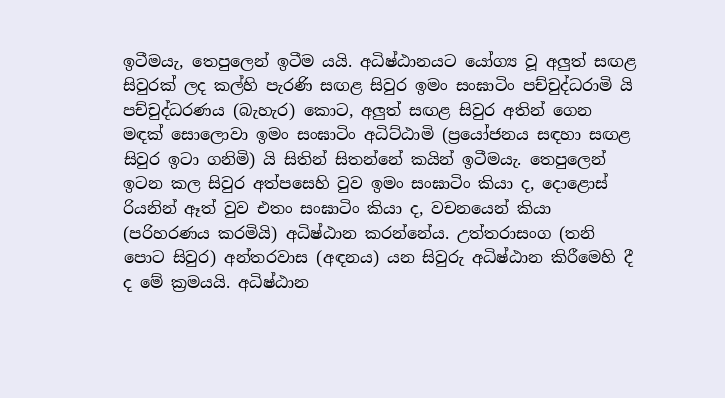ඉටීමයැ, තෙපුලෙන් ඉටීම යයි. අධිෂ්ඨානයට යෝග්‍ය වූ අලුත් සඟළ සිවුරක් ලද කල්හි පැරණි සඟළ සිවුර ඉමං සංඝාටිං පච්චුද්ධරාමි යි පච්චුද්ධරණය (බැහැර) කොට, අලුත් සඟළ සිවුර අතින් ගෙන මඳක් සොලොවා ඉමං සංඝාටිං අධිට්ඨාමි (ප්‍රයෝජනය සඳහා සඟළ සිවුර ඉටා ගනිමි) යි සිතින් සිතන්නේ කයින් ඉටීමයැ. තෙපුලෙන් ඉටන කල සිවුර අත්පසෙහි වුව ඉමං සංඝාටිං කියා ද, දොළොස් රියනින් ඈත් වුව එතං සංඝාටිං කියා ද, වචනයෙන් කියා (පරිහරණය කරමියි) අධිෂ්ඨාන කරන්නේය. උත්තරාසංග (තනි පොට සිවුර) අන්තරවාස (අඳනය) යන සිවුරු අධිෂ්ඨාන කිරීමෙහි දී ද මේ ක්‍රමයයි. අධිෂ්ඨාන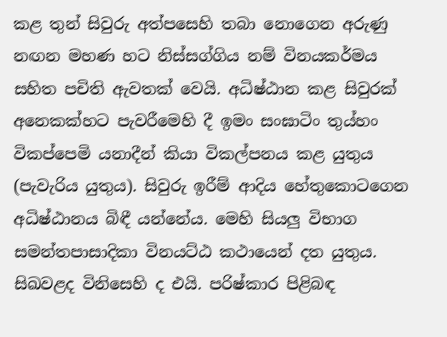කළ තුන් සිවුරු අත්පසෙහි තබා නොගෙන අරුණු නඟන මහණ හට නිස්සග්ගිය නම් විනයකර්මය සහිත පචිති ඇවතක් වෙයි. අධිෂ්ඨාන කළ සිවුරක් අනෙකක්හට පැවරීමෙහි දී ඉමං සංඝාටිං තුය්හං විකප්පෙමි යනාදීන් කියා විකල්පනය කළ යුතුය (පැවැරිය යුතුය). සිවුරු ඉරීම් ආදිය හේතුකොටගෙන අධිෂ්ඨානය බිඳී යන්නේය. මෙහි සියලු විභාග සමන්තපාසාදිකා විනයට්ඨ කථායෙන් දත යුතුය. සිඛවළද විනිසෙහි ද එයි. පරිෂ්කාර පිළිබඳ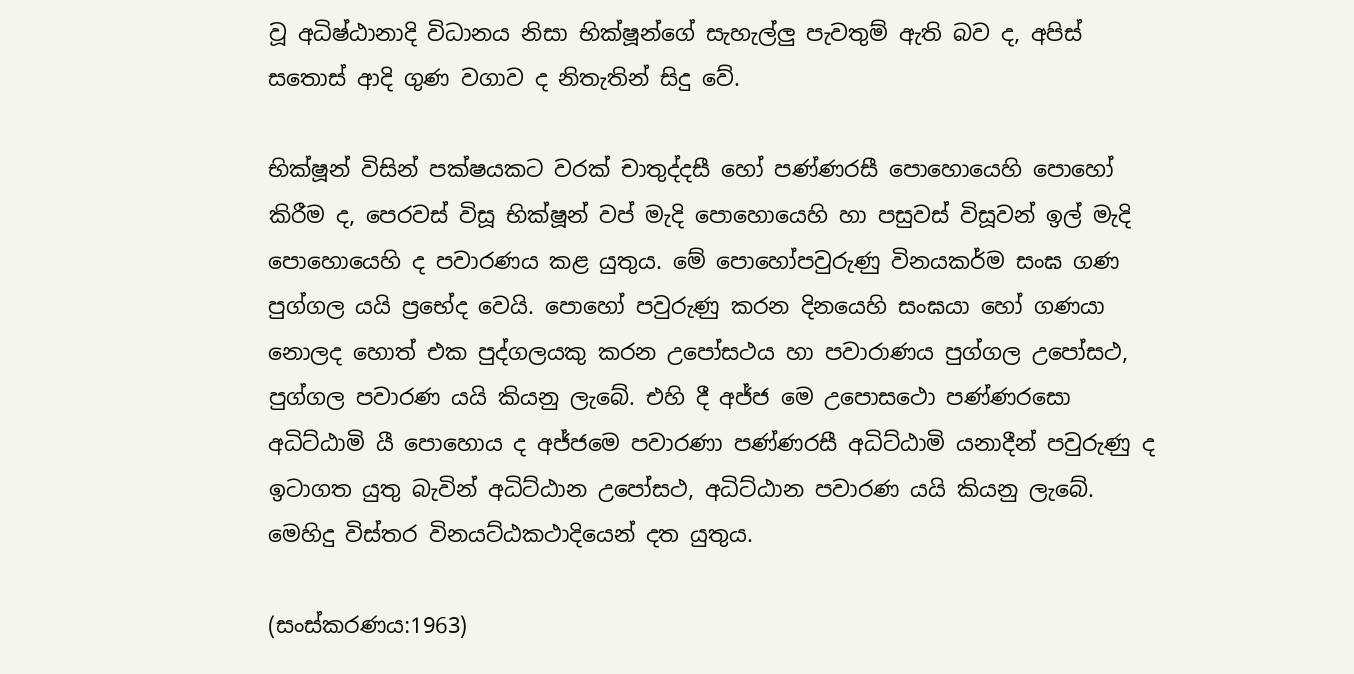වූ අධිෂ්ඨානාදි විධානය නිසා භික්ෂූන්ගේ සැහැල්ලු පැවතුම් ඇති බව ද, අපිස් සතොස් ආදි ගුණ වගාව ද නිතැතින් සිදු වේ.

භික්ෂූන් විසින් පක්ෂයකට වරක් චාතුද්දසී හෝ පණ්ණරසී පොහොයෙහි පොහෝ කිරීම ද, පෙරවස් විසූ භික්ෂූන් වප් මැදි පොහොයෙහි හා පසුවස් විසූවන් ඉල් මැදි පොහොයෙහි ද පවාරණය කළ යුතුය. මේ පොහෝපවුරුණු විනයකර්ම සංඝ ගණ පුග්ගල යයි ප්‍රභේද වෙයි. පොහෝ පවුරුණු කරන දිනයෙහි සංඝයා හෝ ගණයා නොලද හොත් එක පුද්ගලයකු කරන උපෝසථය හා පවාරාණය පුග්ගල උපෝසථ, පුග්ගල පවාරණ යයි කියනු ලැබේ. එහි දී අජ්ජ මෙ උපොසථො පණ්ණරසො අධිට්ඨාමි යී පොහොය ද අජ්ජමෙ පවාරණා පණ්ණරසී අධිට්ඨාමි යනාදීන් පවුරුණු ද ඉටාගත යුතු බැවින් අධිට්ඨාන උපෝසථ, අධිට්ඨාන පවාරණ යයි කියනු ලැබේ. මෙහිදු විස්තර විනයට්ඨකථාදියෙන් දත යුතුය.

(සංස්කරණය:1963)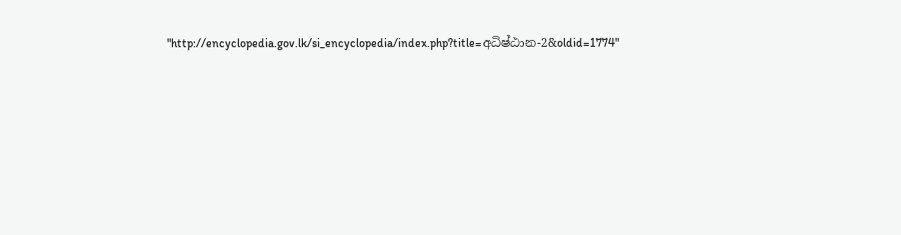"http://encyclopedia.gov.lk/si_encyclopedia/index.php?title=අධිෂ්ඨාන-2&oldid=1774"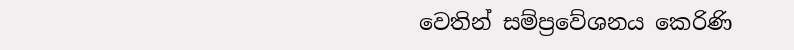වෙතින් සම්ප්‍රවේශනය කෙරිණි